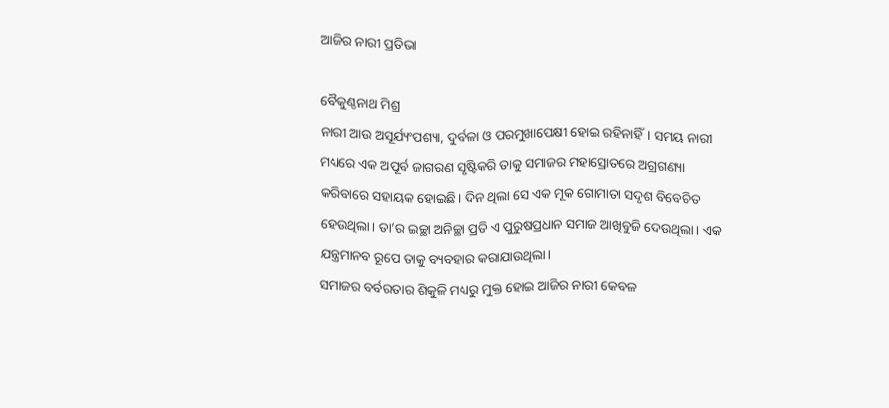ଆଜିର ନାରୀ ପ୍ରତିଭା

ବୈକୁଣ୍ଠନାଥ ମିଶ୍ର
ନାରୀ ଆଉ ଅସୂର୍ଯ୍ୟଂପଶ୍ୟା, ଦୁର୍ବଳା ଓ ପରମୁଖାପେକ୍ଷୀ ହୋଇ ରହିନାହିଁ। ସମୟ ନାରୀ ମଧ୍ୟରେ ଏକ ଅପୂର୍ବ ଜାଗରଣ ସୃଷ୍ଟିକରି ତାକୁ ସମାଜର ମହାସ୍ରୋତରେ ଅଗ୍ରଗଣ୍ୟା କରିବାରେ ସହାୟକ ହୋଇଛି। ଦିନ ଥିଲା ସେ ଏକ ମୂକ ଗୋମାତା ସଦୃଶ ବିବେଚିତ ହେଉଥିଲା। ତା’ର ଇଚ୍ଛା ଅନିଚ୍ଛା ପ୍ରତି ଏ ପୁରୁଷପ୍ରଧାନ ସମାଜ ଆଖିବୁଜି ଦେଉଥିଲା। ଏକ ଯନ୍ତ୍ରମାନବ ରୂପେ ତାକୁ ବ୍ୟବହାର କରାଯାଉଥିଲା।
ସମାଜର ବର୍ବରତାର ଶିକୁଳି ମଧ୍ୟରୁ ମୁକ୍ତ ହୋଇ ଆଜିର ନାରୀ କେବଳ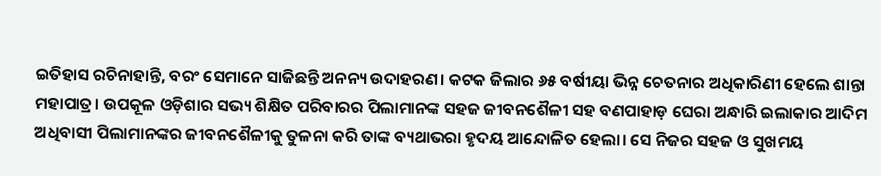ଇତିହାସ ରଚିନାହାନ୍ତି, ବରଂ ସେମାନେ ସାଜିଛନ୍ତି ଅନନ୍ୟ ଉଦାହରଣ। କଟକ ଜିଲାର ୬୫ ବର୍ଷୀୟା ଭିନ୍ନ ଚେତନାର ଅଧିକାରିଣୀ ହେଲେ ଶାନ୍ତା ମହାପାତ୍ର। ଉପକୂଳ ଓଡ଼ିଶାର ସଭ୍ୟ ଶିକ୍ଷିତ ପରିବାରର ପିଲାମାନଙ୍କ ସହଜ ଜୀବନଶୈଳୀ ସହ ବଣପାହାଡ଼ ଘେରା ଅନ୍ଧାରି ଇଲାକାର ଆଦିମ ଅଧିବାସୀ ପିଲାମାନଙ୍କର ଜୀବନଶୈଳୀକୁ ତୁଳନା କରି ତାଙ୍କ ବ୍ୟଥାଭରା ହୃଦୟ ଆନ୍ଦୋଳିତ ହେଲା। ସେ ନିଜର ସହଜ ଓ ସୁଖମୟ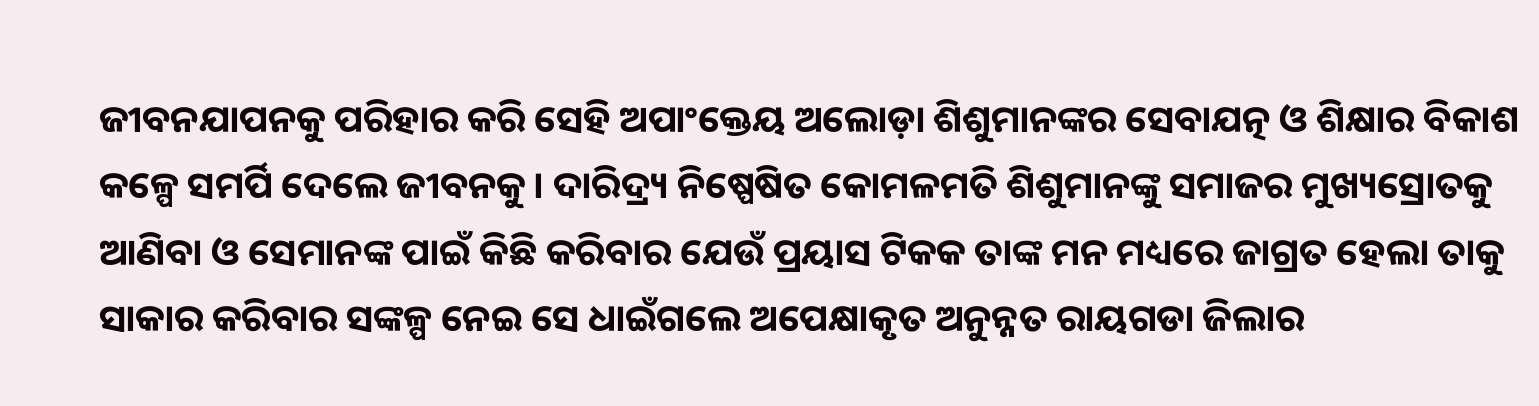ଜୀବନଯାପନକୁ ପରିହାର କରି ସେହି ଅପାଂକ୍ତେୟ ଅଲୋଡ଼ା ଶିଶୁମାନଙ୍କର ସେବାଯତ୍ନ ଓ ଶିକ୍ଷାର ବିକାଶ କଳ୍ପେ ସମର୍ପି ଦେଲେ ଜୀବନକୁ। ଦାରିଦ୍ର୍ୟ ନିଷ୍ପେଷିତ କୋମଳମତି ଶିଶୁମାନଙ୍କୁ ସମାଜର ମୁଖ୍ୟସ୍ରୋତକୁ ଆଣିବା ଓ ସେମାନଙ୍କ ପାଇଁ କିଛି କରିବାର ଯେଉଁ ପ୍ରୟାସ ଟିକକ ତାଙ୍କ ମନ ମଧ୍ୟରେ ଜାଗ୍ରତ ହେଲା ତାକୁ ସାକାର କରିବାର ସଙ୍କଳ୍ପ ନେଇ ସେ ଧାଇଁଗଲେ ଅପେକ୍ଷାକୃତ ଅନୁନ୍ନତ ରାୟଗଡା ଜିଲାର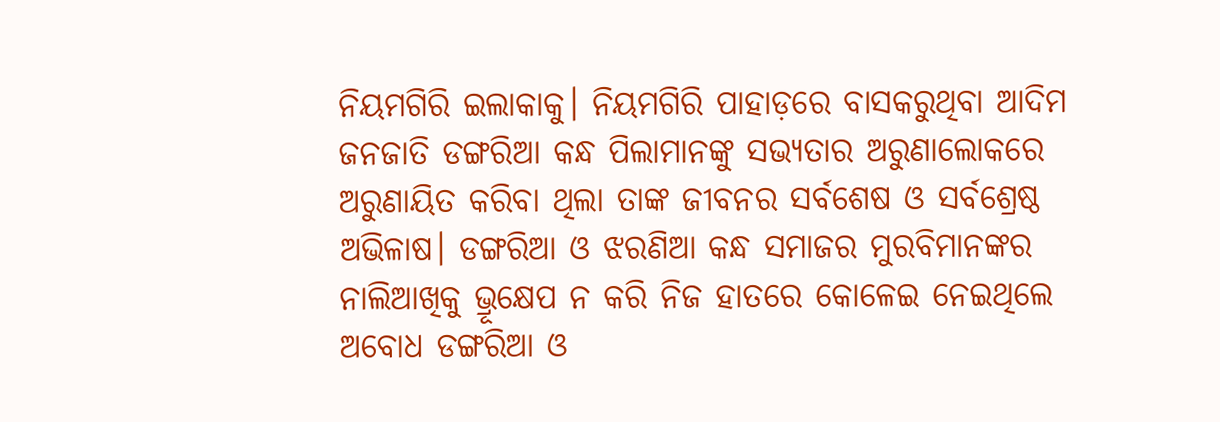ନିୟମଗିରି ଇଲାକାକୁ। ନିୟମଗିରି ପାହାଡ଼ରେ ବାସକରୁଥିବା ଆଦିମ ଜନଜାତି ଡଙ୍ଗରିଆ କନ୍ଧ ପିଲାମାନଙ୍କୁ ସଭ୍ୟତାର ଅରୁଣାଲୋକରେ ଅରୁଣାୟିତ କରିବା ଥିଲା ତାଙ୍କ ଜୀବନର ସର୍ବଶେଷ ଓ ସର୍ବଶ୍ରେଷ୍ଠ ଅଭିଳାଷ। ଡଙ୍ଗରିଆ ଓ ଝରଣିଆ କନ୍ଧ ସମାଜର ମୁରବିମାନଙ୍କର ନାଲିଆଖିକୁ ଭ୍ରୂକ୍ଷେପ ନ କରି ନିଜ ହାତରେ କୋଳେଇ ନେଇଥିଲେ ଅବୋଧ ଡଙ୍ଗରିଆ ଓ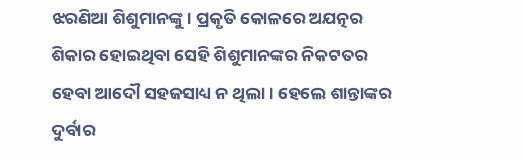ଝରଣିଆ ଶିଶୁମାନଙ୍କୁ। ପ୍ରକୃତି କୋଳରେ ଅଯତ୍ନର ଶିକାର ହୋଇଥିବା ସେହି ଶିଶୁମାନଙ୍କର ନିକଟତର ହେବା ଆଦୌ ସହଜସାଧ୍ୟ ନ ଥିଲା। ହେଲେ ଶାନ୍ତାଙ୍କର ଦୁର୍ବାର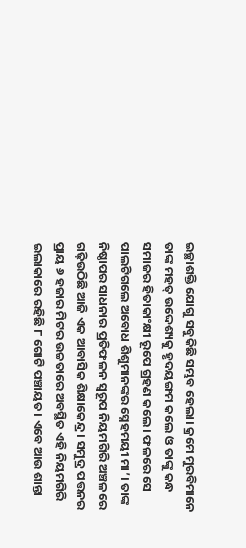ଇଚ୍ଛାଶକ୍ତି ଯୋଗୁ ସବୁକିଛି ସମ୍ଭବ ହେଲା। କ୍ରମେ ମୁରବିମାନେ ତାଙ୍କ ମହତ୍‌ ଉଦ୍ଦେଶ୍ୟକୁ ହୃଦୟଙ୍ଗମ କଲେ ଓ ତାଙ୍କୁ କନ୍ଧ ସମାଜର ହିତାକାଂକ୍ଷୀ ରୂପେ ଗ୍ରହଣ କଲେ। ଫଳରେ ସେ ପାଲଟିଗଲେ ଅବୋଧ ଶିଶୁମାନଙ୍କର ସ୍ନେହମୟୀ ମା’। ତାଙ୍କ ନିଷ୍ଠାପର ସାଧନାର ପ୍ରତିଫଳନ ସ୍ବରୂପ ନିୟମଗିରି ଅଞ୍ଚଳରେ ଗଢ଼ିଉଠିଛି ଆଜି ଏକ ଆବାସିକ ଶିକ୍ଷାକେନ୍ଦ୍ର। ସମୁଦ୍ର ପତ୍ତନର ପ୍ରାୟ ୬ ହଜାର ମିଟର ଉଚ୍ଚତାରେ ଅବସ୍ଥିତ ଏହି ନିୟମଗିରି ଇଲାକାରେ ରହିଛି ୮ ଗୋଟି ପଞ୍ଚାୟତ। ଏବେ ଆଉ ଶାନ୍ତା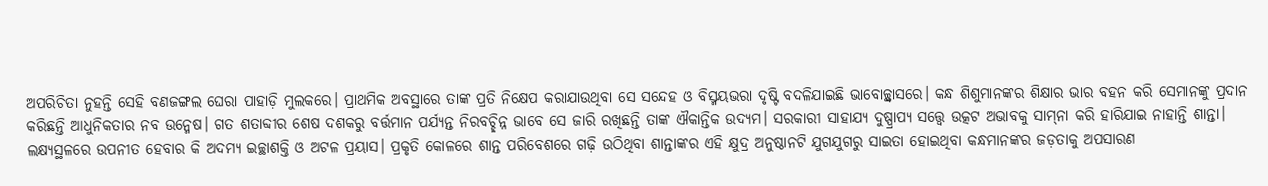ଅପରିଚିତା ନୁହନ୍ତି ସେହି ବଣଜଙ୍ଗଲ ଘେରା ପାହାଡ଼ି ମୁଲକରେ। ପ୍ରାଥମିକ ଅବସ୍ଥାରେ ତାଙ୍କ ପ୍ରତି ନିକ୍ଷେପ କରାଯାଉଥିବା ସେ ସନ୍ଦେହ ଓ ବିସ୍ମୟଭରା ଦୃଷ୍ଟି ବଦଳିଯାଇଛି ଭାବୋଚ୍ଛ୍ବାସରେ। କନ୍ଧ ଶିଶୁମାନଙ୍କର ଶିକ୍ଷାର ଭାର ବହନ କରି ସେମାନଙ୍କୁ ପ୍ରଦାନ କରିଛନ୍ତି ଆଧୁନିକତାର ନବ ଉନ୍ମେଷ। ଗତ ଶତାବ୍ଦୀର ଶେଷ ଦଶକରୁ ବର୍ତ୍ତମାନ ପର୍ଯ୍ୟନ୍ତ ନିରବଚ୍ଛିନ୍ନ ଭାବେ ସେ ଜାରି ରଖିଛନ୍ତି ତାଙ୍କ ଐକାନ୍ତିକ ଉଦ୍ୟମ। ସରକାରୀ ସାହାଯ୍ୟ ଦୁଷ୍ପ୍ରାପ୍ୟ ସତ୍ତ୍ୱେ ଉତ୍କଟ ଅଭାବକୁ ସାମ୍‌ନା କରି ହାରିଯାଇ ନାହାନ୍ତି ଶାନ୍ତା। ଲକ୍ଷ୍ୟସ୍ଥଳରେ ଉପନୀତ ହେବାର କି ଅଦମ୍ୟ ଇଚ୍ଛାଶକ୍ତି ଓ ଅଟଳ ପ୍ରୟାସ। ପ୍ରକୃତି କୋଳରେ ଶାନ୍ତ ପରିବେଶରେ ଗଢ଼ି ଉଠିଥିବା ଶାନ୍ତାଙ୍କର ଏହି କ୍ଷୁଦ୍ର ଅନୁଷ୍ଠାନଟି ଯୁଗଯୁଗରୁ ସାଇତା ହୋଇଥିବା କନ୍ଧମାନଙ୍କର ଜଡ଼ତାକୁ ଅପସାରଣ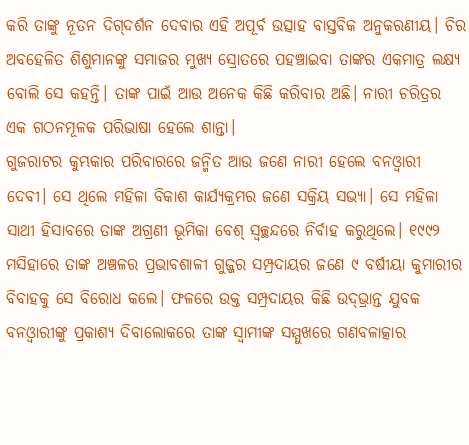କରି ତାଙ୍କୁ ନୂତନ ଦିଗ୍‌ଦର୍ଶନ ଦେବାର ଏହି ଅପୂର୍ବ ଉତ୍ସାହ ବାସ୍ତବିକ ଅନୁକରଣୀୟ। ଚିର ଅବହେଳିତ ଶିଶୁମାନଙ୍କୁ ସମାଜର ମୁଖ୍ୟ ସ୍ରୋତରେ ପହଞ୍ଚାଇବା ତାଙ୍କର ଏକମାତ୍ର ଲକ୍ଷ୍ୟ ବୋଲି ସେ କହନ୍ତି। ତାଙ୍କ ପାଇଁ ଆଉ ଅନେକ କିଛି କରିବାର ଅଛି। ନାରୀ ଚରିତ୍ରର ଏକ ଗଠନମୂଳକ ପରିଭାଷା ହେଲେ ଶାନ୍ତା।
ଗୁଜରାଟର କୁମ୍ଭକାର ପରିବାରରେ ଜନ୍ମିତ ଆଉ ଜଣେ ନାରୀ ହେଲେ ବନଓ୍ବାରୀ ଦେବୀ। ସେ ଥିଲେ ମହିଳା ବିକାଶ କାର୍ଯ୍ୟକ୍ରମର ଜଣେ ସକ୍ରିୟ ସଭ୍ୟା। ସେ ମହିଳା ସାଥୀ ହିସାବରେ ତାଙ୍କ ଅଗ୍ରଣୀ ଭୂମିକା ବେଶ୍‌ ସ୍ବଚ୍ଛନ୍ଦରେ ନିର୍ବାହ କରୁଥିଲେ। ୧୯୯୨ ମସିହାରେ ତାଙ୍କ ଅଞ୍ଚଳର ପ୍ରଭାବଶାଳୀ ଗୁଜ୍ଜର ସମ୍ପ୍ରଦାୟର ଜଣେ ୯ ବର୍ଷୀୟା କୁମାରୀର ବିବାହକୁ ସେ ବିରୋଧ କଲେ। ଫଳରେ ଉକ୍ତ ସମ୍ପ୍ରଦାୟର କିଛି ଉଦ୍‌ଭ୍ରାନ୍ତ ଯୁବକ ବନଓ୍ବାରୀଙ୍କୁ ପ୍ରକାଶ୍ୟ ଦିବାଲୋକରେ ତାଙ୍କ ସ୍ବାମୀଙ୍କ ସମ୍ମୁଖରେ ଗଣବଳାତ୍କାର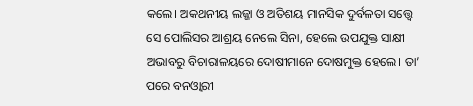କଲେ। ଅକଥନୀୟ ଲଜ୍ଜା ଓ ଅତିଶୟ ମାନସିକ ଦୁର୍ବଳତା ସତ୍ତ୍ୱେ ସେ ପୋଲିସର ଆଶ୍ରୟ ନେଲେ ସିନା, ହେଲେ ଉପଯୁକ୍ତ ସାକ୍ଷୀ ଅଭାବରୁ ବିଚାରାଳୟରେ ଦୋଷୀମାନେ ଦୋଷମୁକ୍ତ ହେଲେ। ତା’ ପରେ ବନଓ୍ବାରୀ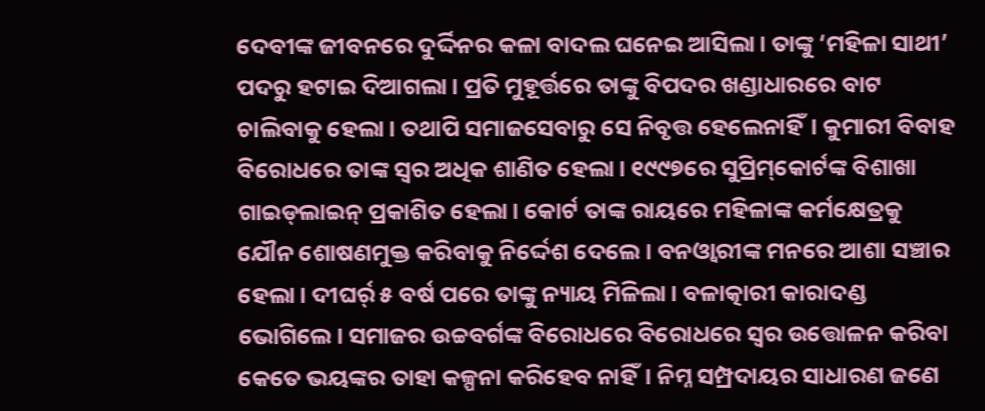ଦେବୀଙ୍କ ଜୀବନରେ ଦୁର୍ଦ୍ଦିନର କଳା ବାଦଲ ଘନେଇ ଆସିଲା। ତାଙ୍କୁ ‘ମହିଳା ସାଥୀ’ ପଦରୁ ହଟାଇ ଦିଆଗଲା। ପ୍ରତି ମୁହୂର୍ତ୍ତରେ ତାଙ୍କୁ ବିପଦର ଖଣ୍ଡାଧାରରେ ବାଟ ଚାଲିବାକୁ ହେଲା। ତଥାପି ସମାଜସେବାରୁ ସେ ନିବୃତ୍ତ ହେଲେନାହିଁ। କୁମାରୀ ବିବାହ ବିରୋଧରେ ତାଙ୍କ ସ୍ବର ଅଧିକ ଶାଣିତ ହେଲା। ୧୯୯୭ରେ ସୁପ୍ରିମ୍‌କୋର୍ଟଙ୍କ ବିଶାଖା ଗାଇଡ୍‌ଲାଇନ୍‌ ପ୍ରକାଶିତ ହେଲା। କୋର୍ଟ ତାଙ୍କ ରାୟରେ ମହିଳାଙ୍କ କର୍ମକ୍ଷେତ୍ରକୁ ଯୌନ ଶୋଷଣମୁକ୍ତ କରିବାକୁ ନିର୍ଦ୍ଦେଶ ଦେଲେ। ବନଓ୍ବାରୀଙ୍କ ମନରେ ଆଶା ସଞ୍ଚାର ହେଲା। ଦୀଘର୍ର୍ ୫ ବର୍ଷ ପରେ ତାଙ୍କୁ ନ୍ୟାୟ ମିଳିଲା। ବଳାତ୍କାରୀ କାରାଦଣ୍ଡ ଭୋଗିଲେ। ସମାଜର ଉଚ୍ଚବର୍ଗଙ୍କ ବିରୋଧରେ ବିରୋଧରେ ସ୍ବର ଉତ୍ତୋଳନ କରିବା କେତେ ଭୟଙ୍କର ତାହା କଳ୍ପନା କରିହେବ ନାହିଁ। ନିମ୍ନ ସମ୍ପ୍ରଦାୟର ସାଧାରଣ ଜଣେ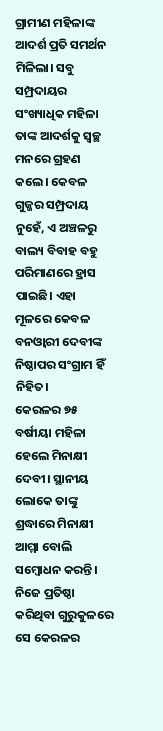ଗ୍ରାମୀଣ ମହିଳାଙ୍କ ଆଦର୍ଶ ପ୍ରତି ସମର୍ଥନ ମିଳିଲା। ସବୁ ସମ୍ପ୍ରଦାୟର ସଂଖ୍ୟାଧିକ ମହିଳା ତାଙ୍କ ଆଦର୍ଶକୁ ସ୍ବଚ୍ଛ ମନରେ ଗ୍ରହଣ କଲେ। କେବଳ ଗୁଜ୍ଜର ସମ୍ପ୍ରଦାୟ ନୁହେଁ, ଏ ଅଞ୍ଚଳରୁ ବାଲ୍ୟ ବିବାହ ବହୁ ପରିମାଣରେ ହ୍ରାସ ପାଇଛି। ଏହା ମୂଳରେ କେବଳ ବନଓ୍ବାରୀ ଦେବୀଙ୍କ ନିଷ୍ଠାପର ସଂଗ୍ରାମ ହିଁ ନିହିତ।
କେରଳର ୭୫ ବର୍ଷୀୟା ମହିଳା ହେଲେ ମିନାକ୍ଷୀ ଦେବୀ। ସ୍ଥାନୀୟ ଲୋକେ ତାଙ୍କୁ ଶ୍ରଦ୍ଧାରେ ମିନାକ୍ଷୀ ଆମ୍ମା ବୋଲି ସମ୍ବୋଧନ କରନ୍ତି। ନିଜେ ପ୍ରତିଷ୍ଠା କରିଥିବା ଗୁରୁକୁଳରେ ସେ କେରଳର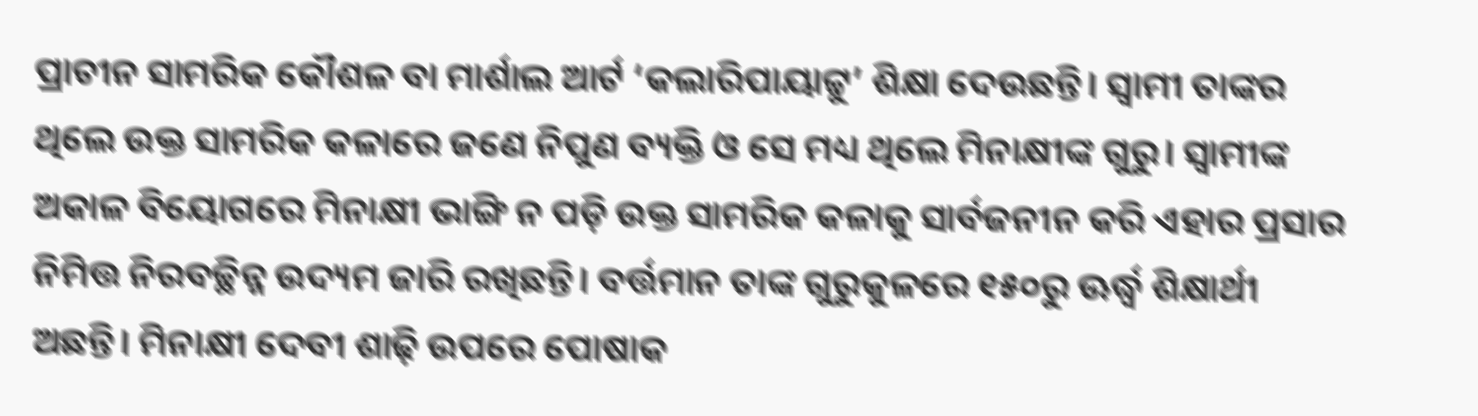ପ୍ରାଚୀନ ସାମରିକ କୌଶଳ ବା ମାର୍ଶାଲ ଆର୍ଟ ‘କଲାରିପାୟାଟ୍ଟୁ’ ଶିକ୍ଷା ଦେଉଛନ୍ତି। ସ୍ବାମୀ ତାଙ୍କର ଥିଲେ ଉକ୍ତ ସାମରିକ କଳାରେ ଜଣେ ନିପୁଣ ବ୍ୟକ୍ତି ଓ ସେ ମଧ୍ୟ ଥିଲେ ମିନାକ୍ଷୀଙ୍କ ଗୁରୁ। ସ୍ବାମୀଙ୍କ ଅକାଳ ବିୟୋଗରେ ମିନାକ୍ଷୀ ଭାଙ୍ଗି ନ ପଡ଼ି ଉକ୍ତ ସାମରିକ କଳାକୁ ସାର୍ବଜନୀନ କରି ଏହାର ପ୍ରସାର ନିମିତ୍ତ ନିରବଚ୍ଛିନ୍ନ ଉଦ୍ୟମ ଜାରି ରଖିଛନ୍ତି। ବର୍ତ୍ତମାନ ତାଙ୍କ ଗୁରୁକୁଳରେ ୧୫୦ରୁ ଊର୍ଦ୍ଧ୍ୱ ଶିକ୍ଷାର୍ଥୀ ଅଛନ୍ତି। ମିନାକ୍ଷୀ ଦେବୀ ଶାଢ଼ି ଉପରେ ପୋଷାକ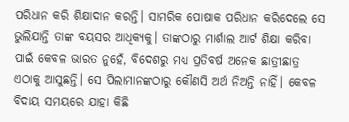ପରିଧାନ କରି ଶିକ୍ଷାଦାନ କରନ୍ତି। ସାମରିକ ପୋଷାକ ପରିଧାନ କରିଦେଲେ ସେ ଭୁଲିଯାନ୍ତି ତାଙ୍କ ବୟସର ଆଧିକ୍ୟକୁ। ତାଙ୍କଠାରୁ ମାର୍ଶାଲ ଆର୍ଟ ଶିକ୍ଷା କରିବା ପାଇଁ କେବଳ ଭାରତ ନୁହେଁ, ବିଦେଶରୁ ମଧ୍ୟ ପ୍ରତିବର୍ଷ ଅନେକ ଛାତ୍ରୀଛାତ୍ର ଏଠାକୁ ଆସୁଛନ୍ତି। ସେ ପିଲାମାନଙ୍କଠାରୁ କୌଣସି ଅର୍ଥ ନିଅନ୍ତି ନାହିଁ। କେବଳ ବିଦାୟ ସମୟରେ ଯାହା କିଛି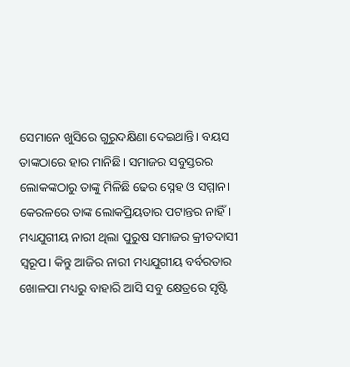ସେମାନେ ଖୁସିରେ ଗୁରୁଦକ୍ଷିଣା ଦେଇଥାନ୍ତି। ବୟସ ତାଙ୍କଠାରେ ହାର ମାନିଛି। ସମାଜର ସବୁସ୍ତରର ଲୋକଙ୍କଠାରୁ ତାଙ୍କୁ ମିଳିଛି ଢେର ସ୍ନେହ ଓ ସମ୍ମାନ। କେରଳରେ ତାଙ୍କ ଲୋକପ୍ରିୟତାର ପଟାନ୍ତର ନାହିଁ।
ମଧ୍ୟଯୁଗୀୟ ନାରୀ ଥିଲା ପୁରୁଷ ସମାଜର କ୍ରୀତଦାସୀ ସ୍ବରୂପ। କିନ୍ତୁ ଆଜିର ନାରୀ ମଧ୍ୟଯୁଗୀୟ ବର୍ବରତାର ଖୋଳପା ମଧ୍ୟରୁ ବାହାରି ଆସି ସବୁ କ୍ଷେତ୍ରରେ ସୃଷ୍ଟି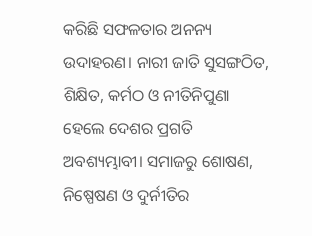କରିଛି ସଫଳତାର ଅନନ୍ୟ ଉଦାହରଣ। ନାରୀ ଜାତି ସୁସଙ୍ଗଠିତ, ଶିକ୍ଷିତ, କର୍ମଠ ଓ ନୀତିନିପୁଣା ହେଲେ ଦେଶର ପ୍ରଗତି ଅବଶ୍ୟମ୍ଭାବୀ। ସମାଜରୁ ଶୋଷଣ, ନିଷ୍ପେଷଣ ଓ ଦୁର୍ନୀତିର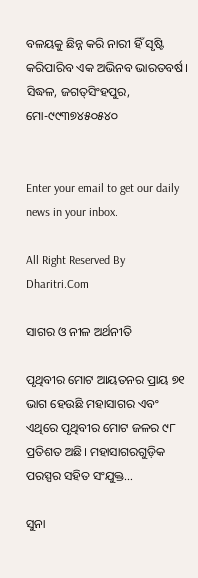ବଳୟକୁ ଛିନ୍ନ କରି ନାରୀ ହିଁ ସୃଷ୍ଟି କରିପାରିବ ଏକ ଅଭିନବ ଭାରତବର୍ଷ।
ସିଦ୍ଧଳ, ଜଗତ୍‌ସିଂହପୁର, ମୋ-୯୯୩୭୪୫୦୫୪୦


Enter your email to get our daily news in your inbox.

All Right Reserved By Dharitri.Com

ସାଗର ଓ ନୀଳ ଅର୍ଥନୀତି

ପୃଥିବୀର ମୋଟ ଆୟତନର ପ୍ରାୟ ୭୧ ଭାଗ ହେଉଛି ମହାସାଗର ଏବଂ ଏଥିରେ ପୃଥିବୀର ମୋଟ ଜଳର ୯୮ ପ୍ରତିଶତ ଅଛି। ମହାସାଗରଗୁଡ଼ିକ ପରସ୍ପର ସହିତ ସଂଯୁକ୍ତ…

ସୁନା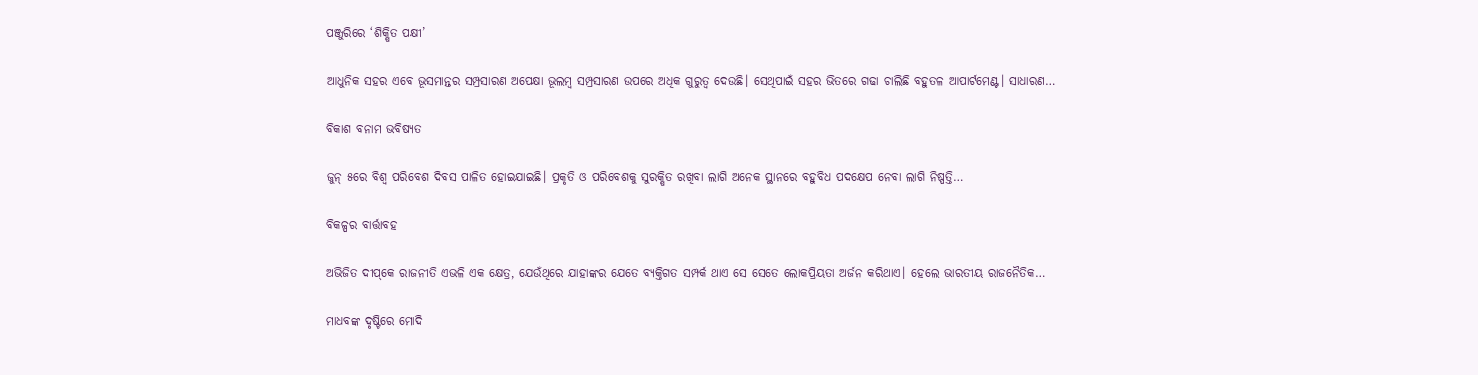ପଞ୍ଜୁରିରେ ‘ଶିକ୍ଷିତ ପକ୍ଷୀ’

ଆଧୁନିକ ସହର ଏବେ ଭୂସମାନ୍ତର ସମ୍ପ୍ରସାରଣ ଅପେକ୍ଷା ଭୂଲମ୍ବ ସମ୍ପ୍ରସାରଣ ଉପରେ ଅଧିକ ଗୁରୁତ୍ୱ ଦେଉଛି। ସେଥିପାଇଁ ସହର ଭିତରେ ଗଢା ଚାଲିଛି ବହୁତଳ ଆପାର୍ଟମେଣ୍ଟ। ସାଧାରଣ…

ବିକାଶ ବନାମ ଭବିଷ୍ୟତ

ଜୁନ୍‌ ୫ରେ ବିଶ୍ୱ ପରିବେଶ ଦିବସ ପାଳିତ ହୋଇଯାଇଛି। ପ୍ରକୃତି ଓ ପରିବେଶକୁ ସୁରକ୍ଷିତ ରଖିବା ଲାଗି ଅନେକ ସ୍ଥାନରେ ବହୁବିଧ ପଦକ୍ଷେପ ନେବା ଲାଗି ନିଷ୍ପତ୍ତି…

ବିକଳ୍ପର ବାର୍ତ୍ତାବହ

ଅଭିଜିତ ଦୀପ୍‌କେ ରାଜନୀତି ଏଭଳି ଏକ କ୍ଷେତ୍ର, ଯେଉଁଥିରେ ଯାହାଙ୍କର ଯେତେ ବ୍ୟକ୍ତିଗତ ସମ୍ପର୍କ ଥାଏ ସେ ସେତେ ଲୋକପ୍ରିୟତା ଅର୍ଜନ କରିଥାଏ। ହେଲେ ଭାରତୀୟ ରାଜନୈତିକ…

ମାଧବଙ୍କ ଦୃଷ୍ଟିରେ ମୋଦି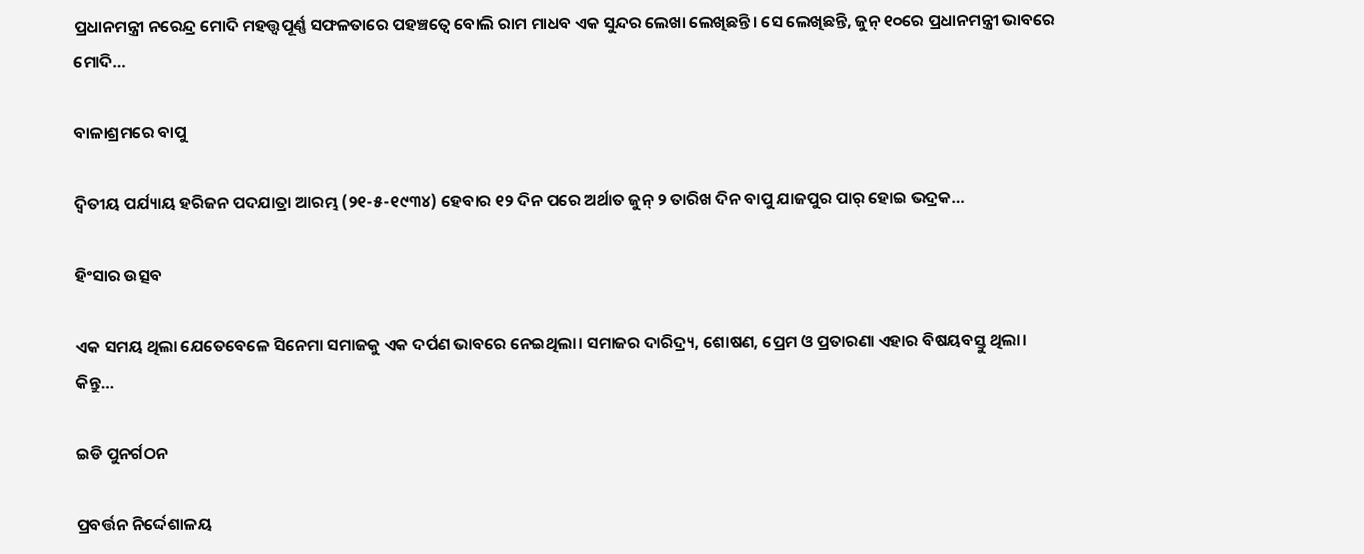ପ୍ରଧାନମନ୍ତ୍ରୀ ନରେନ୍ଦ୍ର ମୋଦି ମହତ୍ତ୍ୱପୂର୍ଣ୍ଣ ସଫଳତାରେ ପହଞ୍ଚତ୍ୱେ ବୋଲି ରାମ ମାଧବ ଏକ ସୁନ୍ଦର ଲେଖା ଲେଖିଛନ୍ତି। ସେ ଲେଖିଛନ୍ତି, ଜୁନ୍‌ ୧୦ରେ ପ୍ରଧାନମନ୍ତ୍ରୀ ଭାବରେ ମୋଦି…

ବାଳାଶ୍ରମରେ ବାପୁ

ଦ୍ବିତୀୟ ପର୍ଯ୍ୟାୟ ହରିଜନ ପଦଯାତ୍ରା ଆରମ୍ଭ (୨୧-୫-୧୯୩୪) ହେବାର ୧୨ ଦିନ ପରେ ଅର୍ଥାତ ଜୁନ୍‌ ୨ ତାରିଖ ଦିନ ବାପୁ ଯାଜପୁର ପାର୍‌ ହୋଇ ଭଦ୍ରକ…

ହିଂସାର ଉତ୍ସବ

ଏକ ସମୟ ଥିଲା ଯେତେବେଳେ ସିନେମା ସମାଜକୁ ଏକ ଦର୍ପଣ ଭାବରେ ନେଇଥିଲା। ସମାଜର ଦାରିଦ୍ର୍ୟ, ଶୋଷଣ, ପ୍ରେମ ଓ ପ୍ରତାରଣା ଏହାର ବିଷୟବସ୍ତୁ ଥିଲା। କିନ୍ତୁ…

ଇଡି ପୁନର୍ଗଠନ

ପ୍ରବର୍ତ୍ତନ ନିର୍ଦ୍ଦେଶାଳୟ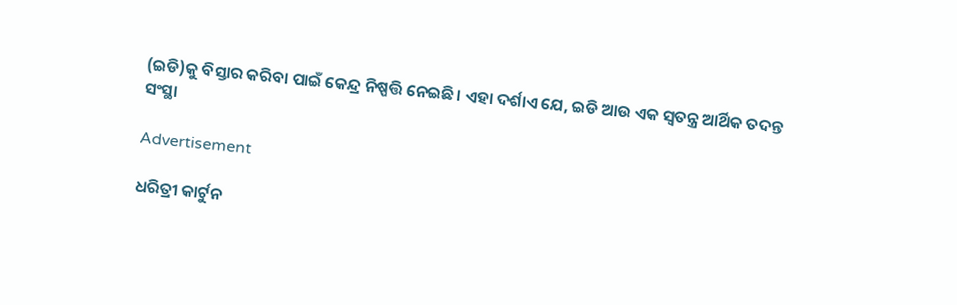(ଇଡି)କୁ ବିସ୍ତାର କରିବା ପାଇଁ କେନ୍ଦ୍ର ନିଷ୍ପତ୍ତି ନେଇଛି। ଏହା ଦର୍ଶାଏ ଯେ, ଇଡି ଆଉ ଏକ ସ୍ବତନ୍ତ୍ର ଆର୍ଥିକ ତଦନ୍ତ ସଂସ୍ଥା

Advertisement

ଧରିତ୍ରୀ କାର୍ଟୁନ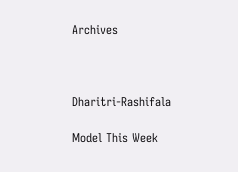Archives



Dharitri-Rashifala

Model This Week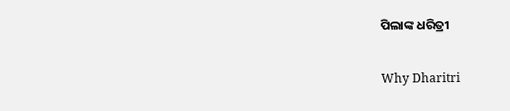ପିଲାଙ୍କ ଧରିତ୍ରୀ

Why Dharitri